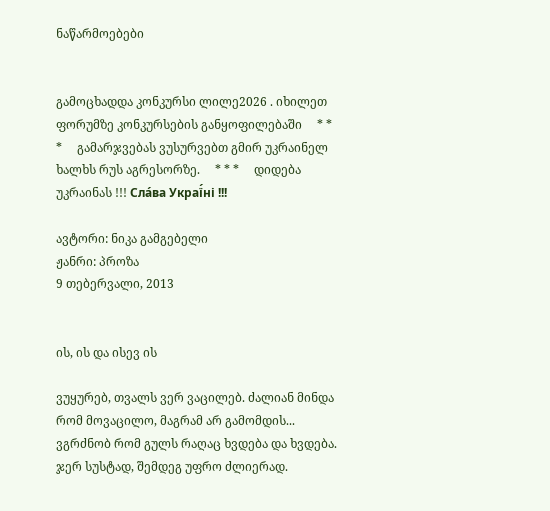ნაწარმოებები


გამოცხადდა კონკურსი ლილე2026 . იხილეთ ფორუმზე კონკურსების განყოფილებაში     * * *     გამარჯვებას ვუსურვებთ გმირ უკრაინელ ხალხს რუს აგრესორზე.     * * *     დიდება უკრაინას !!! Сла́ва Украї́ні !!!

ავტორი: ნიკა გამგებელი
ჟანრი: პროზა
9 თებერვალი, 2013


ის, ის და ისევ ის

ვუყურებ, თვალს ვერ ვაცილებ. ძალიან მინდა რომ მოვაცილო, მაგრამ არ გამომდის... ვგრძნობ რომ გულს რაღაც ხვდება და ხვდება. ჯერ სუსტად, შემდეგ უფრო ძლიერად.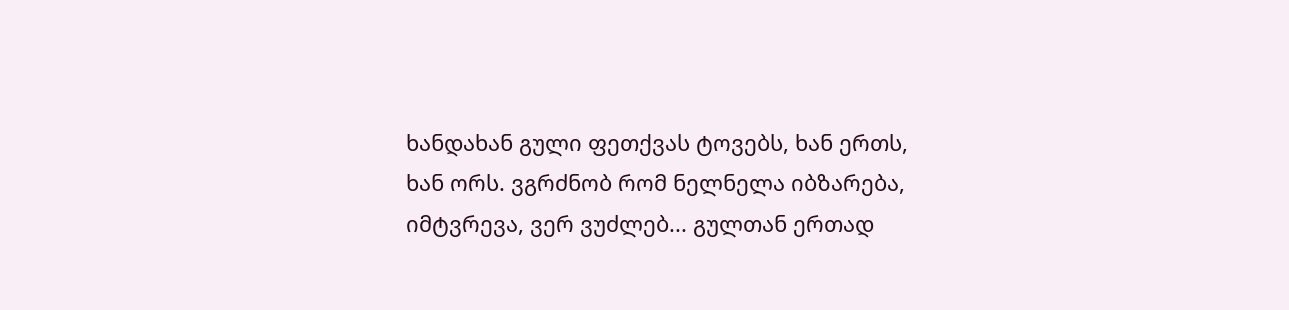ხანდახან გული ფეთქვას ტოვებს, ხან ერთს, ხან ორს. ვგრძნობ რომ ნელნელა იბზარება, იმტვრევა, ვერ ვუძლებ... გულთან ერთად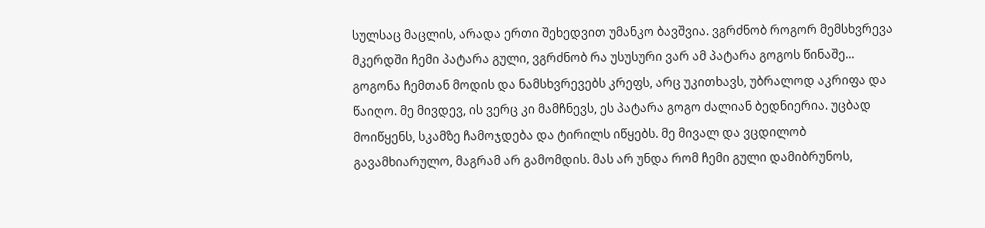სულსაც მაცლის, არადა ერთი შეხედვით უმანკო ბავშვია. ვგრძნობ როგორ მემსხვრევა მკერდში ჩემი პატარა გული, ვგრძნობ რა უსუსური ვარ ამ პატარა გოგოს წინაშე...
გოგონა ჩემთან მოდის და ნამსხვრევებს კრეფს, არც უკითხავს, უბრალოდ აკრიფა და წაიღო. მე მივდევ, ის ვერც კი მამჩნევს, ეს პატარა გოგო ძალიან ბედნიერია. უცბად მოიწყენს, სკამზე ჩამოჯდება და ტირილს იწყებს. მე მივალ და ვცდილობ გავამხიარულო, მაგრამ არ გამომდის. მას არ უნდა რომ ჩემი გული დამიბრუნოს,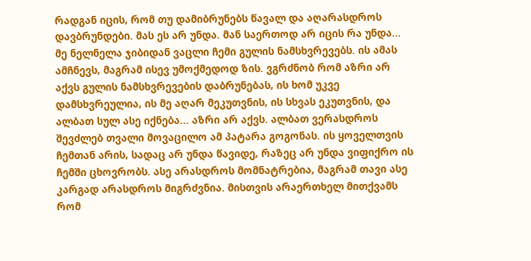რადგან იცის, რომ თუ დამიბრუნებს წავალ და აღარასდროს დავბრუნდები. მას ეს არ უნდა. მან საერთოდ არ იცის რა უნდა...
მე ნელნელა ჯიბიდან ვაცლი ჩემი გულის ნამსხვრევებს. ის ამას ამჩნევს, მაგრამ ისევ უმოქმედოდ ზის. ვგრძნობ რომ აზრი არ აქვს გულის ნამსხვრევების დაბრუნებას, ის ხომ უკვე დამსხვრეულია, ის მე აღარ მეკუთვნის, ის სხვას ეკუთვნის, და ალბათ სულ ასე იქნება... აზრი არ აქვს. ალბათ ვერასდროს შევძლებ თვალი მოვაცილო ამ პატარა გოგონას. ის ყოველთვის ჩემთან არის, სადაც არ უნდა წავიდე, რაზეც არ უნდა ვიფიქრო ის ჩემში ცხოვრობს. ასე არასდროს მომნატრებია, მაგრამ თავი ასე კარგად არასდროს მიგრძვნია. მისთვის არაერთხელ მითქვამს რომ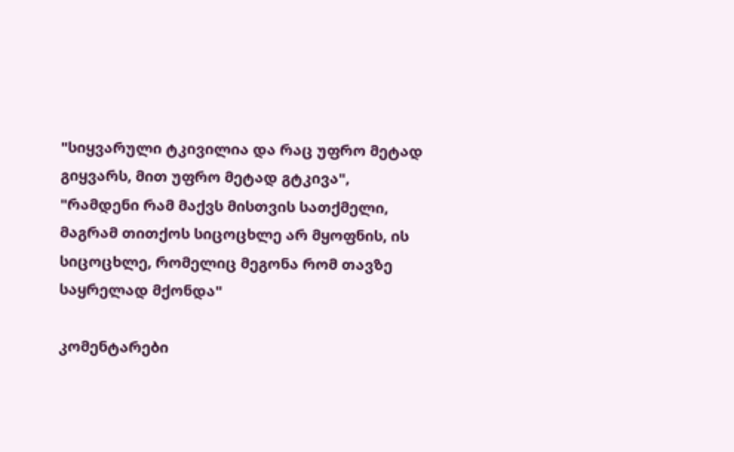"სიყვარული ტკივილია და რაც უფრო მეტად გიყვარს, მით უფრო მეტად გტკივა", "რამდენი რამ მაქვს მისთვის სათქმელი, მაგრამ თითქოს სიცოცხლე არ მყოფნის, ის სიცოცხლე, რომელიც მეგონა რომ თავზე საყრელად მქონდა"

კომენტარები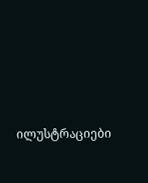ილუსტრაციები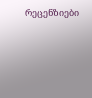რეცენზიები